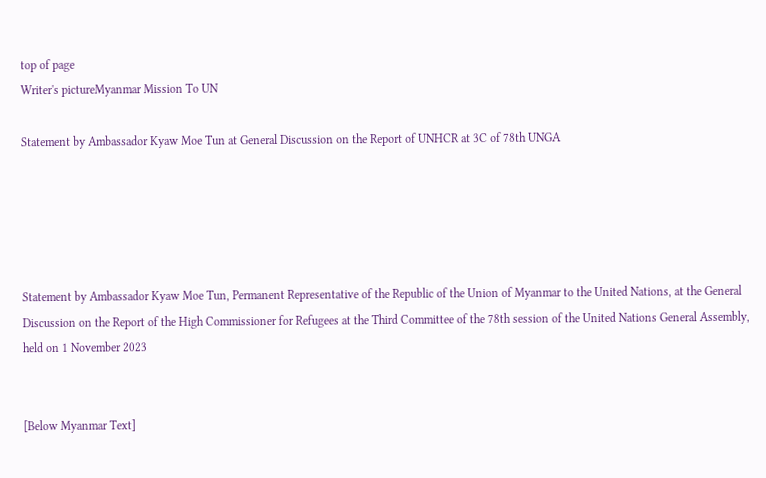top of page
Writer's pictureMyanmar Mission To UN

Statement by Ambassador Kyaw Moe Tun at General Discussion on the Report of UNHCR at 3C of 78th UNGA





Statement by Ambassador Kyaw Moe Tun, Permanent Representative of the Republic of the Union of Myanmar to the United Nations, at the General Discussion on the Report of the High Commissioner for Refugees at the Third Committee of the 78th session of the United Nations General Assembly, held on 1 November 2023


[Below Myanmar Text]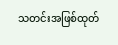သတင်းအဖြစ်ထုတ်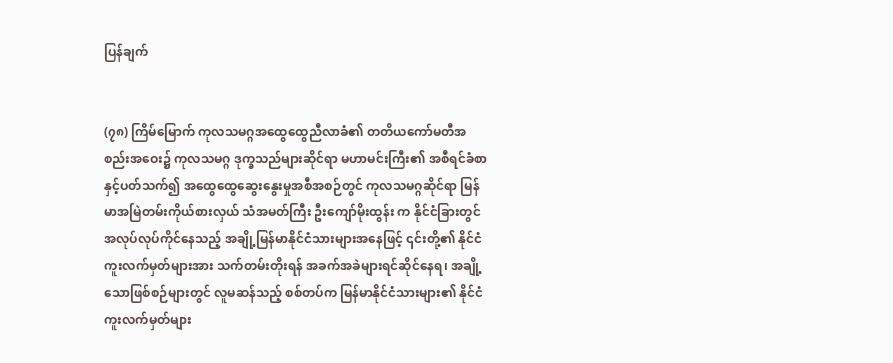ပြန်ချက်


(၇၈) ကြိမ်မြောက် ကုလသမဂ္ဂအထွေထွေညီလာခံ၏ တတိယကော်မတီအစည်းအဝေး၌ ကုလသမဂ္ဂ ဒုက္ခသည်များဆိုင်ရာ မဟာမင်းကြီး၏ အစီရင်ခံစာနှင့်ပတ်သက်၍ အထွေထွေဆွေးနွေးမှုအစီအစဉ်တွင် ကုလသမဂ္ဂဆိုင်ရာ မြန်မာအမြဲတမ်းကိုယ်စားလှယ် သံအမတ်ကြီး ဦးကျော်မိုးထွန်း က နိုင်ငံခြားတွင် အလုပ်လုပ်ကိုင်နေသည့် အချို့မြန်မာနိုင်ငံသားများအနေဖြင့် ၎င်းတို့၏ နိုင်ငံကူးလက်မှတ်များအား သက်တမ်းတိုးရန် အခက်အခဲများရင်ဆိုင်နေရ၊ အချို့သောဖြစ်စဉ်များတွင် လူမဆန်သည့် စစ်တပ်က မြန်မာနိုင်ငံသားများ၏ နိုင်ငံကူးလက်မှတ်များ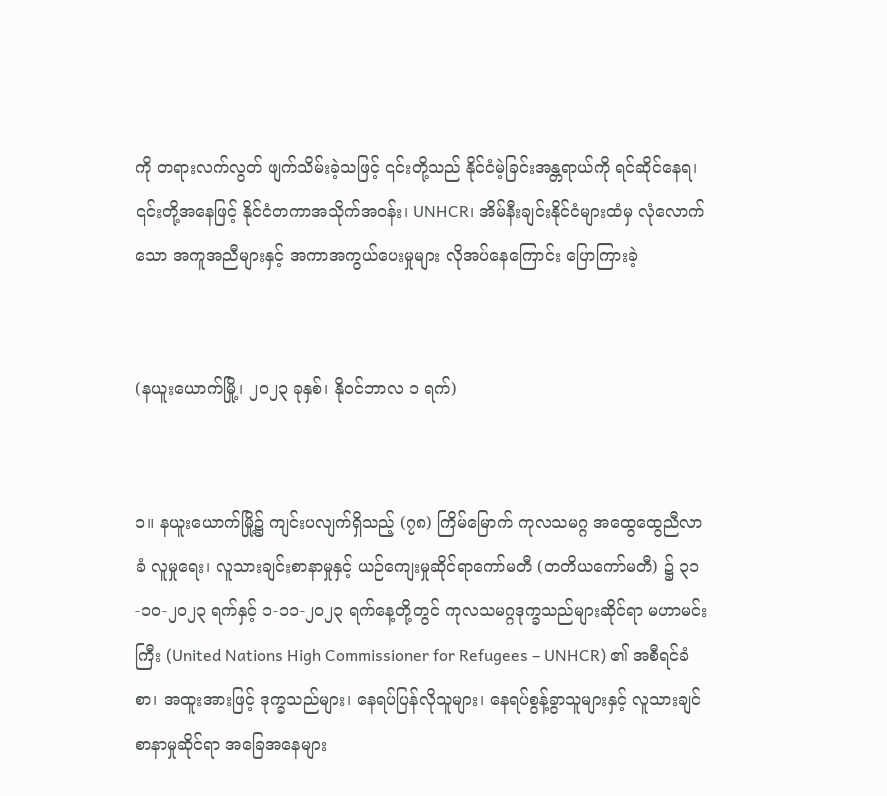ကို တရားလက်လွတ် ဖျက်သိမ်းခဲ့သဖြင့် ၎င်းတို့သည် နိုင်ငံမဲ့ခြင်းအန္တရာယ်ကို ရင်ဆိုင်နေရ၊ ၎င်းတို့အနေဖြင့် နိုင်ငံတကာအသိုက်အဝန်း၊ UNHCR၊ အိမ်နီးချင်းနိုင်ငံများထံမှ လုံလောက်သော အကူအညီများနှင့် အကာအကွယ်ပေးမှုများ လိုအပ်နေကြောင်း ပြောကြားခဲ့


(နယူးယောက်မြို့၊ ၂၀၂၃ ခုနှစ်၊ နိုဝင်ဘာလ ၁ ရက်)


၁။ နယူးယောက်မြို့၌ ကျင်းပလျက်ရှိသည့် (၇၈) ကြိမ်မြောက် ကုလသမဂ္ဂ အထွေထွေညီလာခံ လူမှုရေး၊ လူသားချင်းစာနာမှုနှင့် ယဉ်ကျေးမှုဆိုင်ရာကော်မတီ (တတိယကော်မတီ) ၌ ၃၁-၁၀-၂၀၂၃ ရက်နှင့် ၁-၁၁-၂၀၂၃ ရက်နေ့တို့တွင် ကုလသမဂ္ဂဒုက္ခသည်များဆိုင်ရာ မဟာမင်းကြီး (United Nations High Commissioner for Refugees – UNHCR) ၏ အစီရင်ခံစာ၊ အထူးအားဖြင့် ဒုက္ခသည်များ၊ နေရပ်ပြန်လိုသူများ၊ နေရပ်စွန့်ခွာသူများနှင့် လူသားချင်စာနာမှုဆိုင်ရာ အခြေအနေများ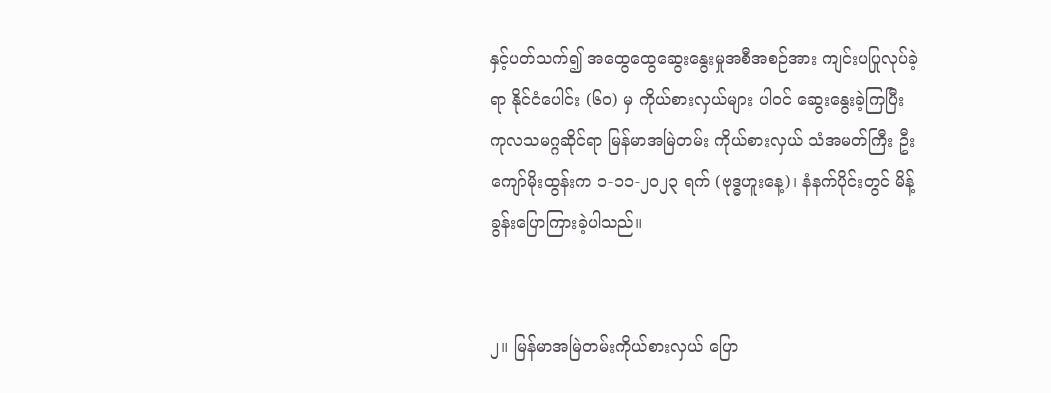နှင့်ပတ်သက်၍ အထွေထွေဆွေးနွေးမှုအစီအစဉ်အား ကျင်းပပြုလုပ်ခဲ့ရာ နိုင်ငံပေါင်း (၆၀) မှ ကိုယ်စားလှယ်များ ပါဝင် ဆွေးနွေးခဲ့ကြပြီး ကုလသမဂ္ဂဆိုင်ရာ မြန်မာအမြဲတမ်း ကိုယ်စားလှယ် သံအမတ်ကြီး ဦးကျော်မိုးထွန်းက ၁-၁၁-၂၀၂၃ ရက် (ဗုဒ္ဓဟူးနေ့)၊ နံနက်ပိုင်းတွင် မိန့်ခွန်းပြောကြားခဲ့ပါသည်။


၂။ မြန်မာအမြဲတမ်းကိုယ်စားလှယ် ပြော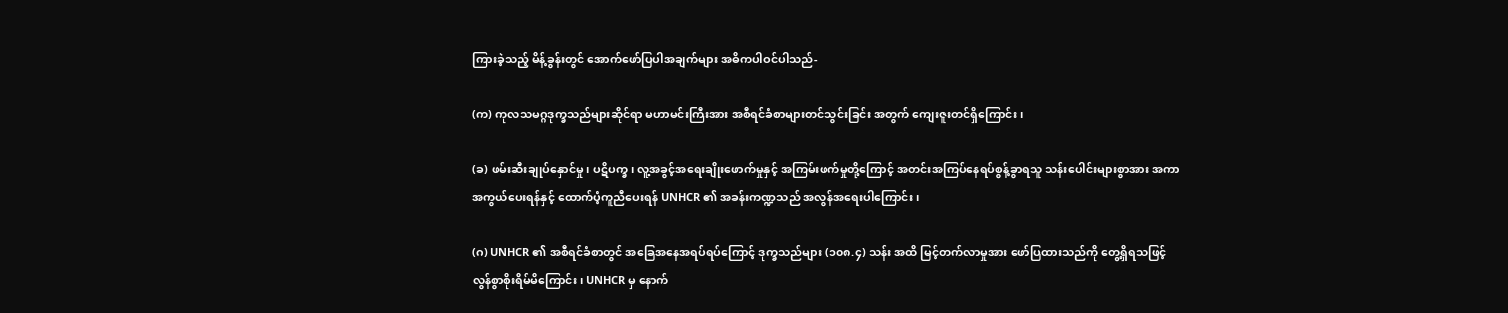ကြားခဲ့သည့် မိန့်ခွန်းတွင် အောက်ဖော်ပြပါအချက်များ အဓိကပါဝင်ပါသည်-

(က) ကုလသမဂ္ဂဒုက္ခသည်များဆိုင်ရာ မဟာမင်းကြီးအား အစီရင်ခံစာများတင်သွင်းခြင်း အတွက် ကျေးဇူးတင်ရှိကြောင်း၊

(ခ) ဖမ်းဆီးချုပ်နှောင်မှု၊ ပဋိပက္ခ၊ လူ့အခွင့်အရေးချိုးဖောက်မှုနှင့် အကြမ်းဖက်မှုတို့ကြောင့် အတင်းအကြပ်နေရပ်စွန့်ခွာရသူ သန်းပေါင်းများစွာအား အကာအကွယ်ပေးရန်နှင့် ထောက်ပံ့ကူညီပေးရန် UNHCR ၏ အခန်းကဏ္ဍသည် အလွန်အရေးပါကြောင်း၊

(ဂ) UNHCR ၏ အစီရင်ခံစာတွင် အခြေအနေအရပ်ရပ်ကြောင့် ဒုက္ခသည်များ (၁၀၈.၄) သန်း အထိ မြင့်တက်လာမှုအား ဖော်ပြထားသည်ကို တွေ့ရှိရသဖြင့် လွန်စွာစိုးရိမ်မိကြောင်း၊ UNHCR မှ နောက်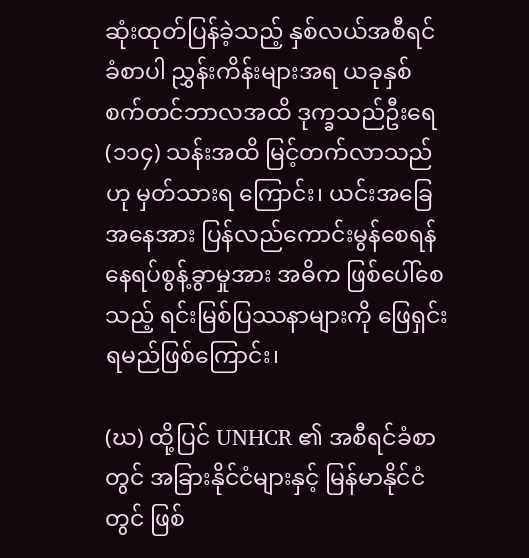ဆုံးထုတ်ပြန်ခဲ့သည့် နှစ်လယ်အစီရင်ခံစာပါ ညွှန်းကိန်းများအရ ယခုနှစ် စက်တင်ဘာလအထိ ဒုက္ခသည်ဦးရေ (၁၁၄) သန်းအထိ မြင့်တက်လာသည်ဟု မှတ်သားရ ကြောင်း၊ ယင်းအခြေအနေအား ပြန်လည်ကောင်းမွန်စေရန် နေရပ်စွန့်ခွာမှုအား အဓိက ဖြစ်ပေါ်စေသည့် ရင်းမြစ်ပြဿနာများကို ဖြေရှင်းရမည်ဖြစ်ကြောင်း၊

(ဃ) ထို့ပြင် UNHCR ၏ အစီရင်ခံစာတွင် အခြားနိုင်ငံများနှင့် မြန်မာနိုင်ငံတွင် ဖြစ်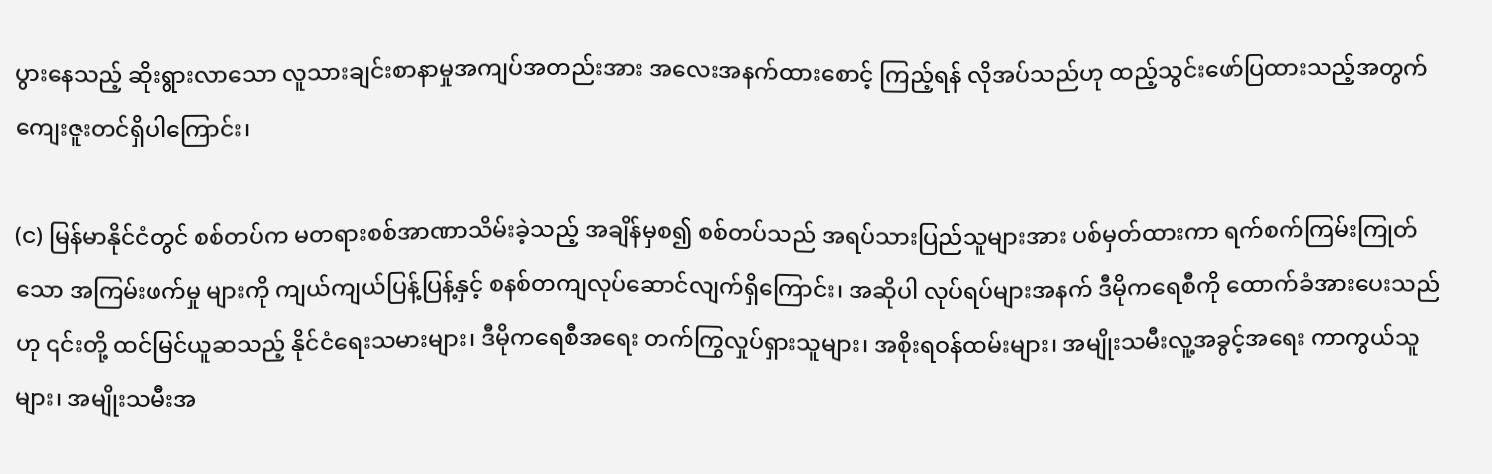ပွားနေသည့် ဆိုးရွားလာသော လူသားချင်းစာနာမှုအကျပ်အတည်းအား အလေးအနက်ထားစောင့် ကြည့်ရန် လိုအပ်သည်ဟု ထည့်သွင်းဖော်ပြထားသည့်အတွက် ကျေးဇူးတင်ရှိပါကြောင်း၊

(င) မြန်မာနိုင်ငံတွင် စစ်တပ်က မတရားစစ်အာဏာသိမ်းခဲ့သည့် အချိန်မှစ၍ စစ်တပ်သည် အရပ်သားပြည်သူများအား ပစ်မှတ်ထားကာ ရက်စက်ကြမ်းကြုတ်သော အကြမ်းဖက်မှု များကို ကျယ်ကျယ်ပြန့်ပြန့်နှင့် စနစ်တကျလုပ်ဆောင်လျက်ရှိကြောင်း၊ အဆိုပါ လုပ်ရပ်များအနက် ဒီမိုကရေစီကို ထောက်ခံအားပေးသည်ဟု ၎င်းတို့ ထင်မြင်ယူဆသည့် နိုင်ငံရေးသမားများ၊ ဒီမိုကရေစီအရေး တက်ကြွလှုပ်ရှားသူများ၊ အစိုးရဝန်ထမ်းများ၊ အမျိုးသမီးလူ့အခွင့်အရေး ကာကွယ်သူများ၊ အမျိုးသမီးအ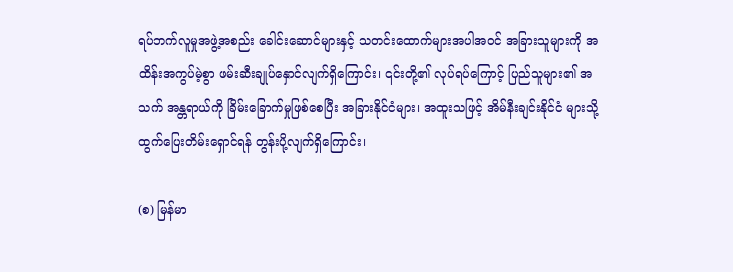ရပ်ဘက်လူမှုအဖွဲ့အစည်း ခေါင်းဆောင်များနှင့် သတင်းထောက်များအပါအဝင် အခြားသူများကို အထိန်းအကွပ်မဲ့စွာ ဖမ်းဆီးချုပ်နှောင်လျက်ရှိကြောင်း၊ ၎င်းတို့၏ လုပ်ရပ်ကြောင့် ပြည်သူများ၏ အသက် အန္တရာယ်ကို ခြိမ်းခြောက်မှုဖြစ်စေပြီး အခြားနိုင်ငံများ၊ အထူးသဖြင့် အိမ်နီးချင်းနိုင်ငံ များသို့ ထွက်ပြေးတိမ်းရှောင်ရန် တွန်းပို့လျက်ရှိကြောင်း၊

(စ) မြန်မာ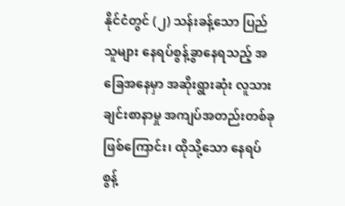နိုင်ငံတွင် (၂) သန်းခန့်သော ပြည်သူများ နေရပ်စွန့်ခွာနေရသည့် အခြေအနေမှာ အဆိုးရွားဆုံး လူသားချင်းစာနာမှု အကျပ်အတည်းတစ်ခုဖြစ်ကြောင်း၊ ထိုသို့သော နေရပ်စွန့်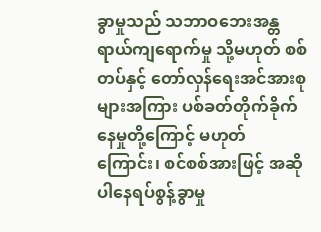ခွာမှုသည် သဘာဝဘေးအန္တရာယ်ကျရောက်မှု သို့မဟုတ် စစ်တပ်နှင့် တော်လှန်ရေးအင်အားစုများအကြား ပစ်ခတ်တိုက်ခိုက်နေမှုတို့ကြောင့် မဟုတ်ကြောင်း၊ စင်စစ်အားဖြင့် အဆိုပါနေရပ်စွန့်ခွာမှု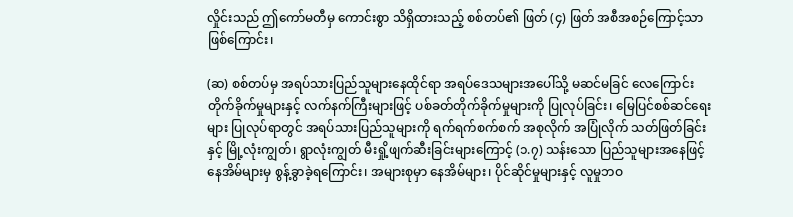လှိုင်းသည် ဤကော်မတီမှ ကောင်းစွာ သိရှိထားသည့် စစ်တပ်၏ ဖြတ် (၄) ဖြတ် အစီအစဉ်ကြောင့်သာ ဖြစ်ကြောင်း၊

(ဆ) စစ်တပ်မှ အရပ်သားပြည်သူများနေထိုင်ရာ အရပ်ဒေသများအပေါ်သို့ မဆင်မခြင် လေကြောင်း တိုက်ခိုက်မှုများနှင့် လက်နက်ကြီးများဖြင့် ပစ်ခတ်တိုက်ခိုက်မှုများကို ပြုလုပ်ခြင်း၊ မြေပြင်စစ်ဆင်ရေးများ ပြုလုပ်ရာတွင် အရပ်သားပြည်သူများကို ရက်ရက်စက်စက် အစုလိုက် အပြုံလိုက် သတ်ဖြတ်ခြင်းနှင့် မြို့လုံးကျွတ်၊ ရွာလုံးကျွတ် မီးရှို့ဖျက်ဆီးခြင်းများကြောင့် (၁.၇) သန်းသော ပြည်သူများအနေဖြင့် နေအိမ်များမှ စွန့်ခွာခဲ့ရကြောင်း၊ အများစုမှာ နေအိမ်များ၊ ပိုင်ဆိုင်မှုများနှင့် လူမှုဘဝ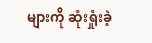များကို ဆုံးရှုံးခဲ့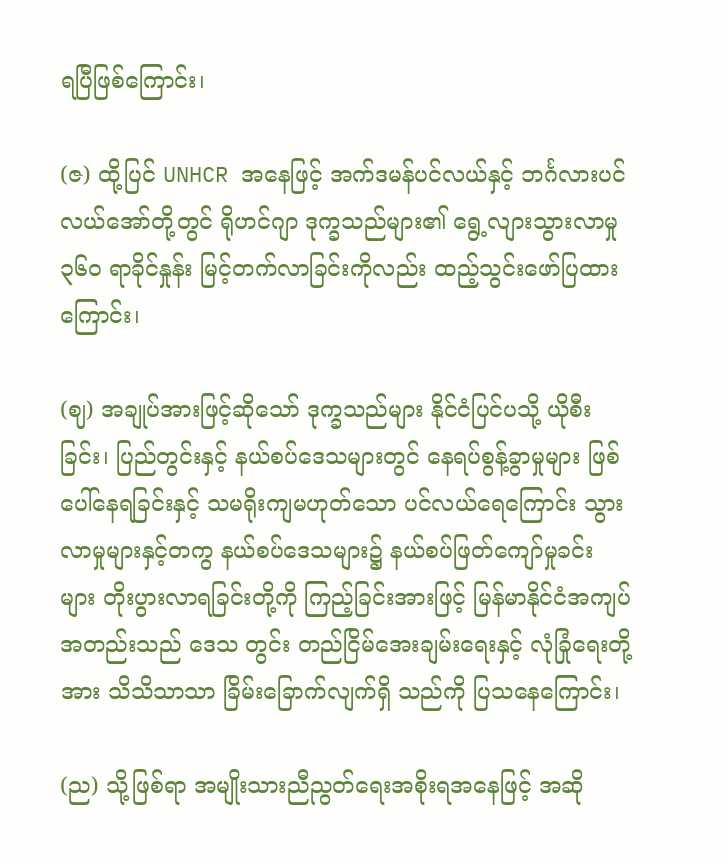ရပြီဖြစ်ကြောင်း၊

(ဇ) ထို့ပြင် UNHCR အနေဖြင့် အက်ဒမန်ပင်လယ်နှင့် ဘင်္ဂလားပင်လယ်အော်တို့တွင် ရိုဟင်ဂျာ ဒုက္ခသည်များ၏ ရွေ့လျားသွားလာမှု ၃၆၀ ရာခိုင်နှုန်း မြင့်တက်လာခြင်းကိုလည်း ထည့်သွင်းဖော်ပြထားကြောင်း၊

(ဈ) အချုပ်အားဖြင့်ဆိုသော် ဒုက္ခသည်များ နိုင်ငံပြင်ပသို့ ယိုစီးခြင်း၊ ပြည်တွင်းနှင့် နယ်စပ်ဒေသများတွင် နေရပ်စွန့်ခွာမှုများ ဖြစ်ပေါ်နေရခြင်းနှင့် သမရိုးကျမဟုတ်သော ပင်လယ်ရေကြောင်း သွားလာမှုများနှင့်တကွ နယ်စပ်ဒေသများ၌ နယ်စပ်ဖြတ်ကျော်မှုခင်း များ တိုးပွားလာရခြင်းတို့ကို ကြည့်ခြင်းအားဖြင့် မြန်မာနိုင်ငံအကျပ်အတည်းသည် ဒေသ တွင်း တည်ငြိမ်အေးချမ်းရေးနှင့် လုံခြုံရေးတို့အား သိသိသာသာ ခြိမ်းခြောက်လျက်ရှိ သည်ကို ပြသနေကြောင်း၊

(ည) သို့ဖြစ်ရာ အမျိုးသားညီညွတ်ရေးအစိုးရအနေဖြင့် အဆို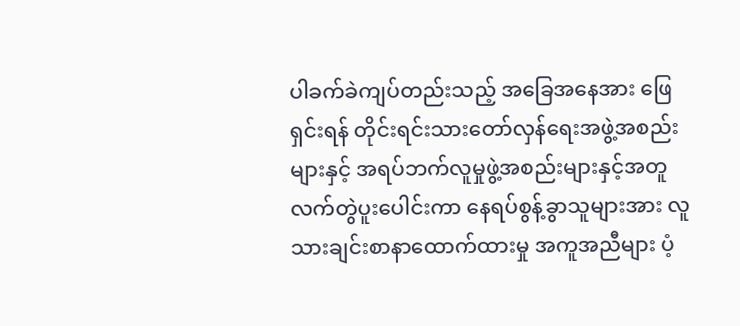ပါခက်ခဲကျပ်တည်းသည့် အခြေအနေအား ဖြေရှင်းရန် တိုင်းရင်းသားတော်လှန်ရေးအဖွဲ့အစည်းများနှင့် အရပ်ဘက်လူမှုဖွဲ့အစည်းများနှင့်အတူ လက်တွဲပူးပေါင်းကာ နေရပ်စွန့်ခွာသူများအား လူသားချင်းစာနာထောက်ထားမှု အကူအညီများ ပံ့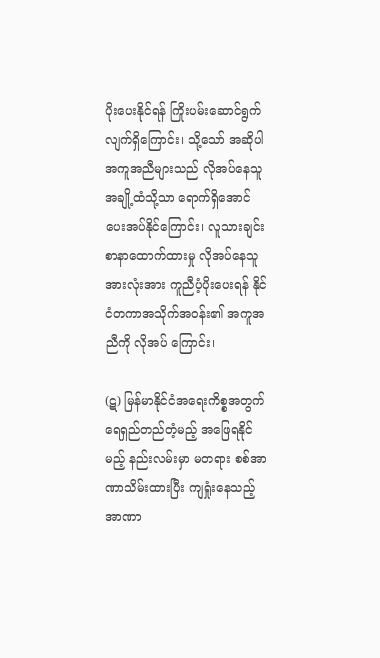ပိုးပေးနိုင်ရန် ကြိုးပမ်းဆောင်ရွက် လျက်ရှိကြောင်း၊ သို့သော် အဆိုပါအကူအညီများသည် လိုအပ်နေသူ အချို့ထံသို့သာ ရောက်ရှိအောင် ပေးအပ်နိုင်ကြောင်း၊ လူသားချင်းစာနာထောက်ထားမှု လိုအပ်နေသူ အားလုံးအား ကူညီပံ့ပိုးပေးရန် နိုင်ငံတကာအသိုက်အဝန်း၏ အကူအညီကို လိုအပ် ကြောင်း၊

(ဋ) မြန်မာနိုင်ငံအရေးကိစ္စအတွက် ရေရှည်တည်တံ့မည့် အဖြေရနိုင်မည့် နည်းလမ်းမှာ မတရား စစ်အာဏာသိမ်းထားပြီး ကျရှုံးနေသည့် အာဏာ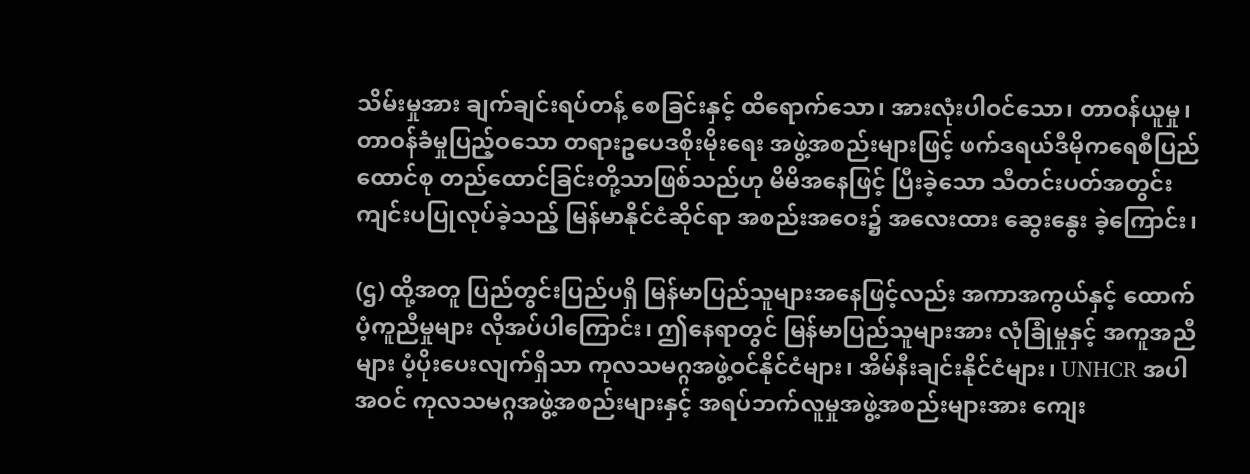သိမ်းမှုအား ချက်ချင်းရပ်တန့် စေခြင်းနှင့် ထိရောက်သော၊ အားလုံးပါဝင်သော၊ တာဝန်ယူမှု၊ တာဝန်ခံမှုပြည့်ဝသော တရားဥပေဒစိုးမိုးရေး အဖွဲ့အစည်းများဖြင့် ဖက်ဒရယ်ဒီမိုကရေစီပြည်ထောင်စု တည်ထောင်ခြင်းတို့သာဖြစ်သည်ဟု မိမိအနေဖြင့် ပြီးခဲ့သော သီတင်းပတ်အတွင်း ကျင်းပပြုလုပ်ခဲ့သည့် မြန်မာနိုင်ငံဆိုင်ရာ အစည်းအဝေး၌ အလေးထား ဆွေးနွေး ခဲ့ကြောင်း၊

(ဌ) ထို့အတူ ပြည်တွင်းပြည်ပရှိ မြန်မာပြည်သူများအနေဖြင့်လည်း အကာအကွယ်နှင့် ထောက်ပံ့ကူညီမှုများ လိုအပ်ပါကြောင်း၊ ဤနေရာတွင် မြန်မာပြည်သူများအား လုံခြုံမှုနှင့် အကူအညီများ ပံ့ပိုးပေးလျက်ရှိသာ ကုလသမဂ္ဂအဖွဲ့ဝင်နိုင်ငံများ၊ အိမ်နီးချင်းနိုင်ငံများ၊ UNHCR အပါအဝင် ကုလသမဂ္ဂအဖွဲ့အစည်းများနှင့် အရပ်ဘက်လူမှုအဖွဲ့အစည်းများအား ကျေး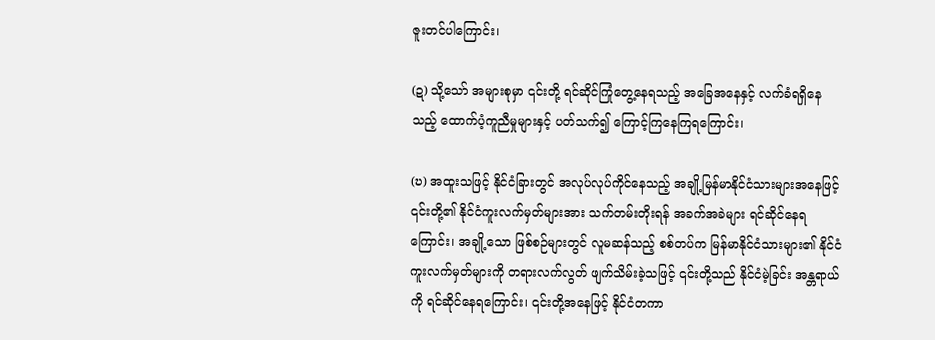ဇူးတင်ပါကြောင်း၊

(ဍ) သို့သော် အများစုမှာ ၎င်းတို့ ရင်ဆိုင်ကြုံတွေ့နေရသည့် အခြေအနေနှင့် လက်ခံရရှိနေ သည့် ထောက်ပံ့ကူညီမှုများနှင့် ပတ်သက်၍ ကြောင့်ကြနေကြရကြောင်း၊

(ဎ) အထူးသဖြင့် နိုင်ငံခြားတွင် အလုပ်လုပ်ကိုင်နေသည့် အချို့မြန်မာနိုင်ငံသားများအနေဖြင့် ၎င်းတို့၏ နိုင်ငံကူးလက်မှတ်များအား သက်တမ်းတိုးရန် အခက်အခဲများ ရင်ဆိုင်နေရ ကြောင်း၊ အချို့သော ဖြစ်စဉ်များတွင် လူမဆန်သည့် စစ်တပ်က မြန်မာနိုင်ငံသားများ၏ နိုင်ငံကူးလက်မှတ်များကို တရားလက်လွတ် ဖျက်သိမ်းခဲ့သဖြင့် ၎င်းတို့သည် နိုင်ငံမဲ့ခြင်း အန္တရာယ်ကို ရင်ဆိုင်နေရကြောင်း၊ ၎င်းတို့အနေဖြင့် နိုင်ငံတကာ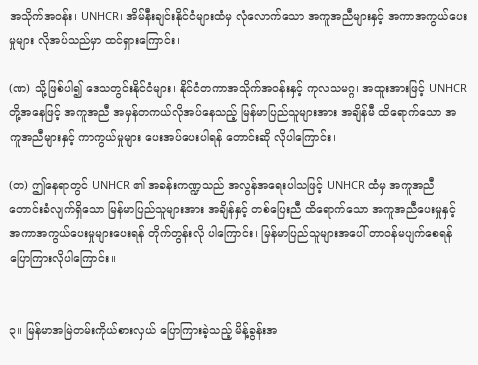အသိုက်အဝန်း၊ UNHCR၊ အိမ်နီးချင်းနိုင်ငံများထံမှ လုံလောက်သော အကူအညီများနှင့် အကာအကွယ်ပေးမှုများ လိုအပ်သည်မှာ ထင်ရှားကြောင်း၊

(ဏ) သို့ဖြစ်ပါ၍ ဒေသတွင်းနိုင်ငံများ၊ နိုင်ငံတကာအသိုက်အဝန်းနှင့် ကုလသမဂ္ဂ၊ အထူးအားဖြင့် UNHCR တို့အနေဖြင့် အကူအညီ အမှန်တကယ်လိုအပ်နေသည့် မြန်မာပြည်သူများအား အချိန်မီ ထိရောက်သော အကူအညီများနှင့် ကာကွယ်မှုများ ပေးအပ်ပေးပါရန် တောင်းဆို လိုပါကြောင်း၊

(တ) ဤနေရာတွင် UNHCR ၏ အခန်းကဏ္ဍသည် အလွန်အရေးပါသဖြင့် UNHCR ထံမှ အကူအညီတောင်းခံလျက်ရှိသော မြန်မာပြည်သူများအား အချိန်နှင့် တစ်ပြေးညီ ထိရောက်သော အကူအညီပေးမှုနှင့် အကာအကွယ်ပေးမှုများပေးရန် တိုက်တွန်းလို ပါကြောင်း၊ မြန်မာပြည်သူများအပေါ် တာဝန်မပျက်စေရန် ပြောကြားလိုပါကြောင်း။


၃။ မြန်မာအမြဲတမ်းကိုယ်စားလှယ် ပြောကြားခဲ့သည့် မိန့်ခွန်းအ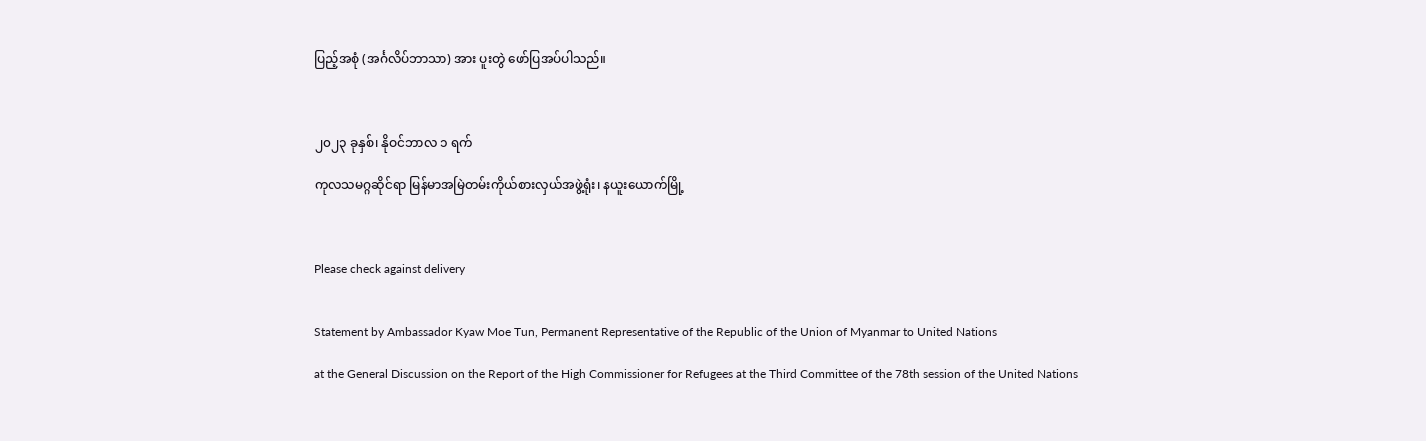ပြည့်အစုံ (အင်္ဂလိပ်ဘာသာ) အား ပူးတွဲ ဖော်ပြအပ်ပါသည်။



၂၀၂၃ ခုနှစ်၊ နိုဝင်ဘာလ ၁ ရက်

ကုလသမဂ္ဂဆိုင်ရာ မြန်မာအမြဲတမ်းကိုယ်စားလှယ်အဖွဲ့ရုံး၊ နယူးယောက်မြို့



Please check against delivery


Statement by Ambassador Kyaw Moe Tun, Permanent Representative of the Republic of the Union of Myanmar to United Nations

at the General Discussion on the Report of the High Commissioner for Refugees at the Third Committee of the 78th session of the United Nations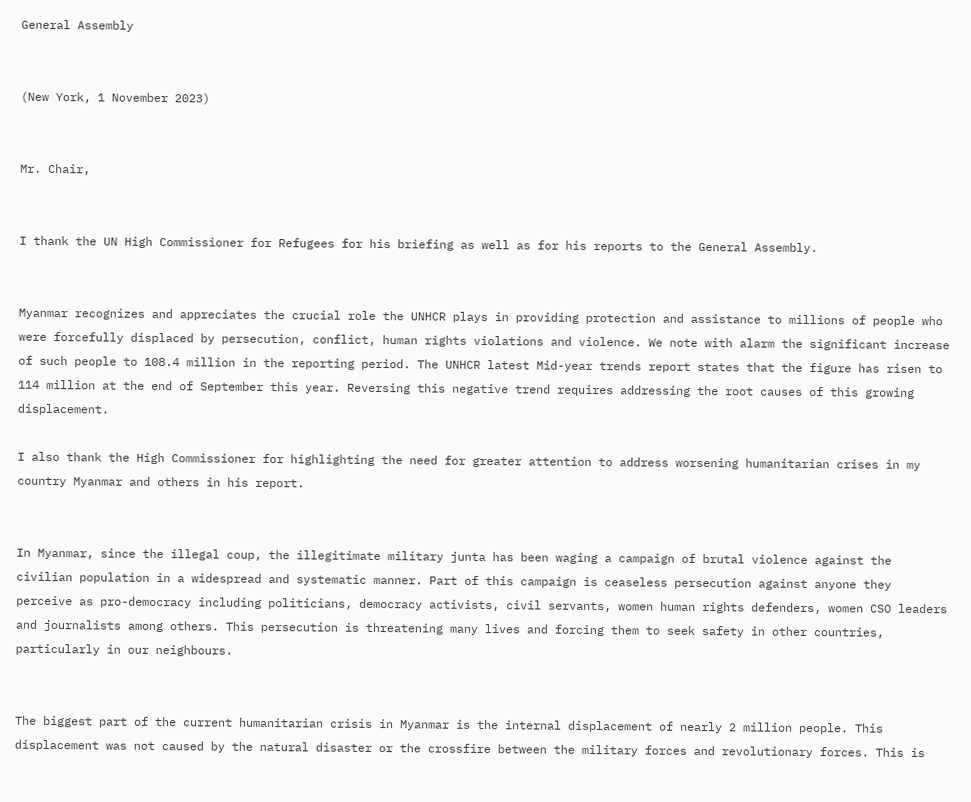General Assembly


(New York, 1 November 2023)


Mr. Chair,


I thank the UN High Commissioner for Refugees for his briefing as well as for his reports to the General Assembly.


Myanmar recognizes and appreciates the crucial role the UNHCR plays in providing protection and assistance to millions of people who were forcefully displaced by persecution, conflict, human rights violations and violence. We note with alarm the significant increase of such people to 108.4 million in the reporting period. The UNHCR latest Mid-year trends report states that the figure has risen to 114 million at the end of September this year. Reversing this negative trend requires addressing the root causes of this growing displacement.

I also thank the High Commissioner for highlighting the need for greater attention to address worsening humanitarian crises in my country Myanmar and others in his report.


In Myanmar, since the illegal coup, the illegitimate military junta has been waging a campaign of brutal violence against the civilian population in a widespread and systematic manner. Part of this campaign is ceaseless persecution against anyone they perceive as pro-democracy including politicians, democracy activists, civil servants, women human rights defenders, women CSO leaders and journalists among others. This persecution is threatening many lives and forcing them to seek safety in other countries, particularly in our neighbours.


The biggest part of the current humanitarian crisis in Myanmar is the internal displacement of nearly 2 million people. This displacement was not caused by the natural disaster or the crossfire between the military forces and revolutionary forces. This is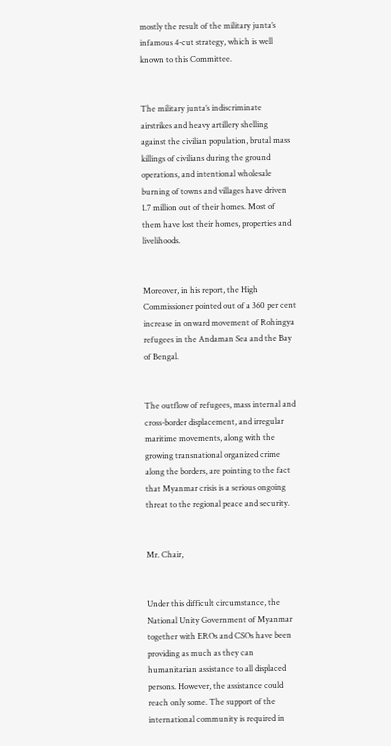mostly the result of the military junta’s infamous 4-cut strategy, which is well known to this Committee.


The military junta’s indiscriminate airstrikes and heavy artillery shelling against the civilian population, brutal mass killings of civilians during the ground operations, and intentional wholesale burning of towns and villages have driven 1.7 million out of their homes. Most of them have lost their homes, properties and livelihoods.


Moreover, in his report, the High Commissioner pointed out of a 360 per cent increase in onward movement of Rohingya refugees in the Andaman Sea and the Bay of Bengal.


The outflow of refugees, mass internal and cross-border displacement, and irregular maritime movements, along with the growing transnational organized crime along the borders, are pointing to the fact that Myanmar crisis is a serious ongoing threat to the regional peace and security.


Mr. Chair,


Under this difficult circumstance, the National Unity Government of Myanmar together with EROs and CSOs have been providing as much as they can humanitarian assistance to all displaced persons. However, the assistance could reach only some. The support of the international community is required in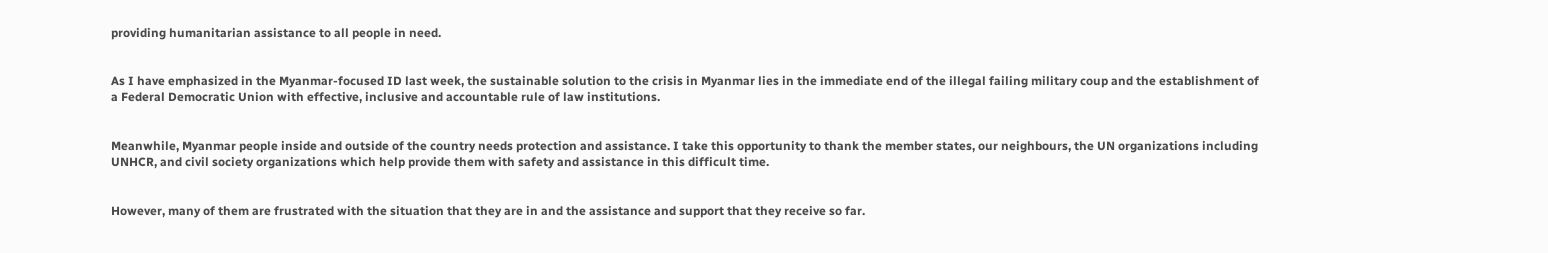providing humanitarian assistance to all people in need.


As I have emphasized in the Myanmar-focused ID last week, the sustainable solution to the crisis in Myanmar lies in the immediate end of the illegal failing military coup and the establishment of a Federal Democratic Union with effective, inclusive and accountable rule of law institutions.


Meanwhile, Myanmar people inside and outside of the country needs protection and assistance. I take this opportunity to thank the member states, our neighbours, the UN organizations including UNHCR, and civil society organizations which help provide them with safety and assistance in this difficult time.


However, many of them are frustrated with the situation that they are in and the assistance and support that they receive so far.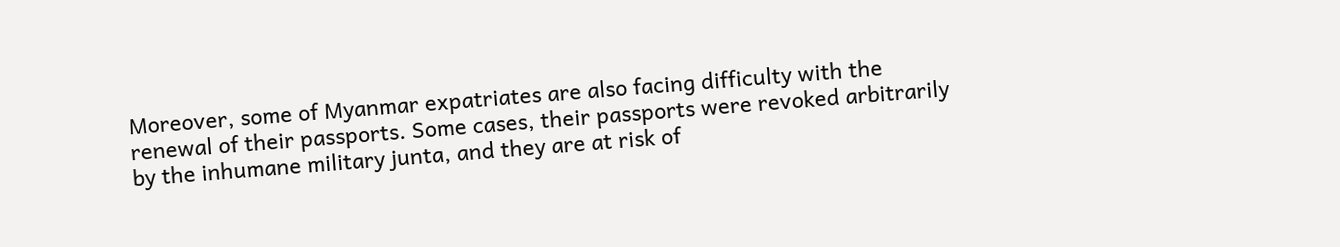Moreover, some of Myanmar expatriates are also facing difficulty with the renewal of their passports. Some cases, their passports were revoked arbitrarily by the inhumane military junta, and they are at risk of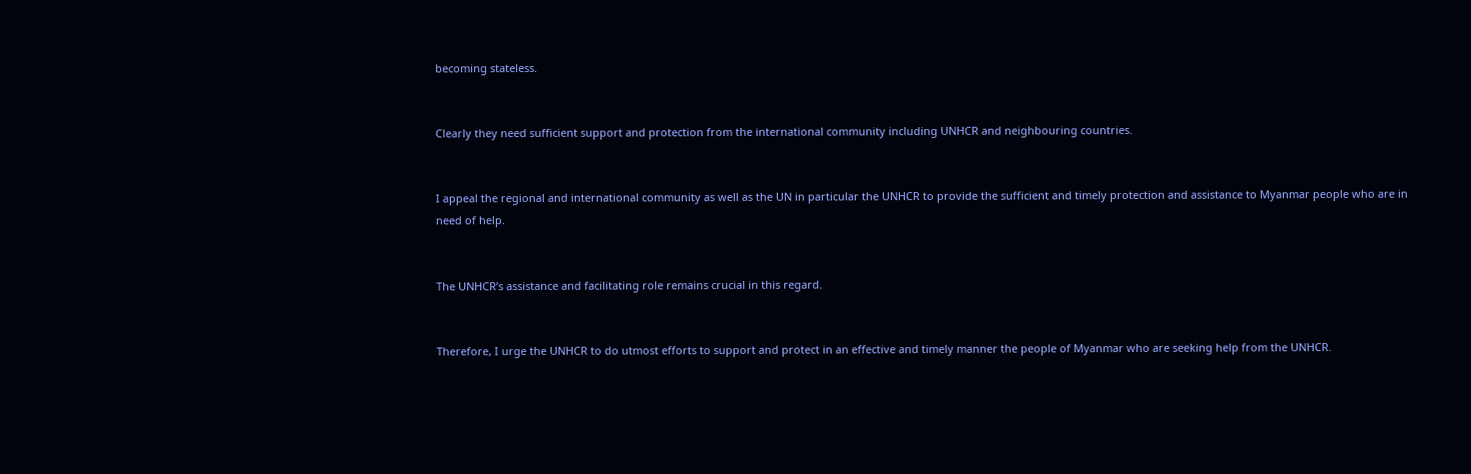becoming stateless.


Clearly they need sufficient support and protection from the international community including UNHCR and neighbouring countries.


I appeal the regional and international community as well as the UN in particular the UNHCR to provide the sufficient and timely protection and assistance to Myanmar people who are in need of help.


The UNHCR’s assistance and facilitating role remains crucial in this regard.


Therefore, I urge the UNHCR to do utmost efforts to support and protect in an effective and timely manner the people of Myanmar who are seeking help from the UNHCR.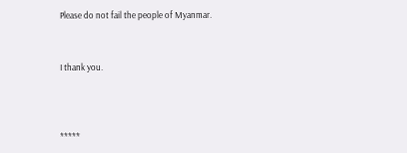Please do not fail the people of Myanmar.


I thank you.



*****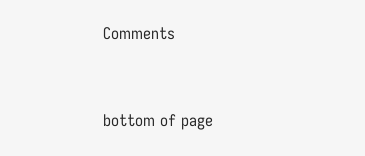Comments


bottom of page